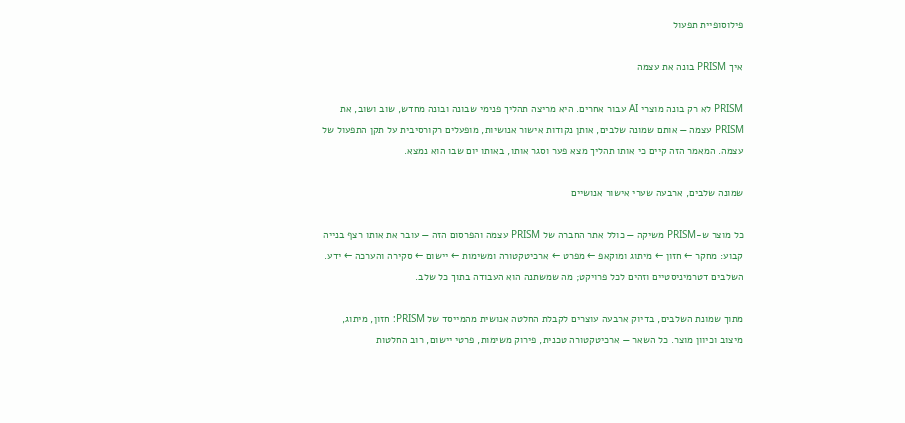פילוסופיית תפעול

איך PRISM בונה את עצמה

PRISM לא רק בונה מוצרי AI עבור אחרים. היא מריצה תהליך פנימי שבונה ובונה מחדש, שוב ושוב, את PRISM עצמה — אותם שמונה שלבים, אותן נקודות אישור אנושיות, מופעלים רקורסיבית על תקן התפעול של עצמה. המאמר הזה קיים כי אותו תהליך מצא פער וסגר אותו, באותו יום שבו הוא נמצא.

שמונה שלבים, ארבעה שערי אישור אנושיים

כל מוצר ש-PRISM משיקה — כולל אתר החברה של PRISM עצמה והפרסום הזה — עובר את אותו רצף בנייה קבוע: מחקר ← חזון ← מיתוג ומוקאפ ← מפרט ← ארכיטקטורה ומשימות ← יישום ← סקירה והערכה ← ידע. השלבים דטרמיניסטיים וזהים לכל פרויקט; מה שמשתנה הוא העבודה בתוך כל שלב.

מתוך שמונת השלבים, בדיוק ארבעה עוצרים לקבלת החלטה אנושית מהמייסד של PRISM: חזון, מיתוג, מיצוב וכיוון מוצר. כל השאר — ארכיטקטורה טכנית, פירוק משימות, פרטי יישום, רוב החלטות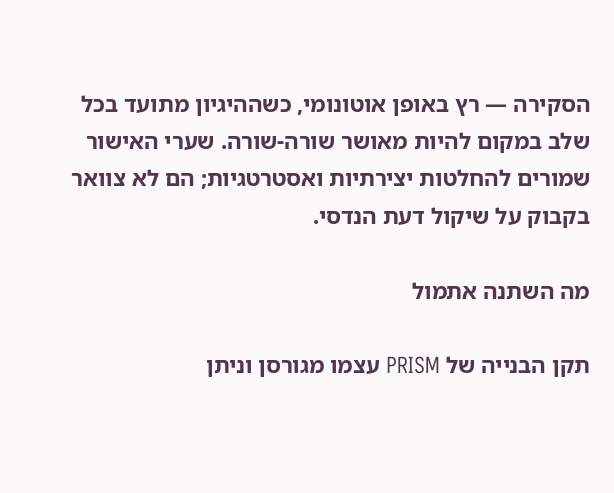הסקירה — רץ באופן אוטונומי, כשההיגיון מתועד בכל שלב במקום להיות מאושר שורה-שורה. שערי האישור שמורים להחלטות יצירתיות ואסטרטגיות; הם לא צוואר בקבוק על שיקול דעת הנדסי.

מה השתנה אתמול

תקן הבנייה של PRISM עצמו מגורסן וניתן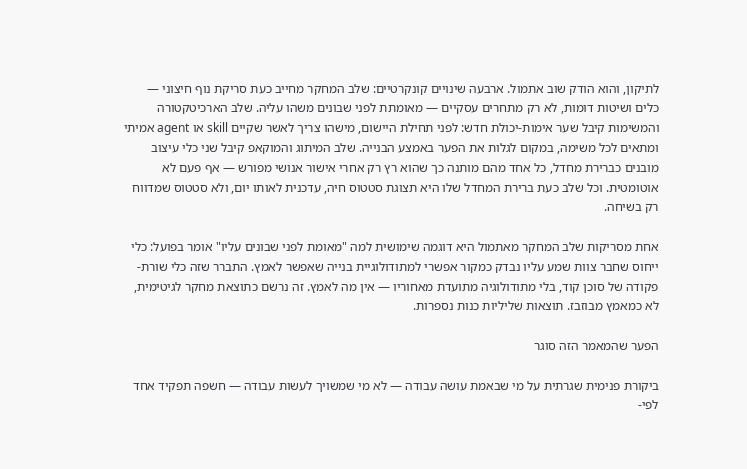לתיקון, והוא הודק שוב אתמול. ארבעה שינויים קונקרטיים: שלב המחקר מחייב כעת סריקת נוף חיצוני — כלים ושיטות דומות, לא רק מתחרים עסקיים — מאומתת לפני שבונים משהו עליה. שלב הארכיטקטורה והמשימות קיבל שער אימות-יכולת חדש: לפני תחילת היישום, מישהו צריך לאשר שקיים skill או agent אמיתי ומתאים לכל משימה, במקום לגלות את הפער באמצע הבנייה. שלב המיתוג והמוקאפ קיבל שני כלי עיצוב מובנים כברירת מחדל, כל אחד מהם מותנה כך שהוא רץ רק אחרי אישור אנושי מפורש — אף פעם לא אוטומטית. וכל שלב כעת ברירת המחדל שלו היא תצוגת סטטוס חיה, עדכנית לאותו יום, ולא סטטוס שמדווח רק בשיחה.

אחת מסריקות שלב המחקר מאתמול היא דוגמה שימושית למה "מאומת לפני שבונים עליו" אומר בפועל: כלי ייחוס שחבר צוות שמע עליו נבדק כמקור אפשרי למתודולוגיית בנייה שאפשר לאמץ. התברר שזה כלי שורת-פקודה של סוכן קוד, בלי מתודולוגיה מתועדת מאחוריו — אין מה לאמץ. זה נרשם כתוצאת מחקר לגיטימית, לא כמאמץ מבוזבז. תוצאות שליליות כנות נספרות.

הפער שהמאמר הזה סוגר

ביקורת פנימית שגרתית על מי שבאמת עושה עבודה — לא מי שמשויך לעשות עבודה — חשפה תפקיד אחד לפי-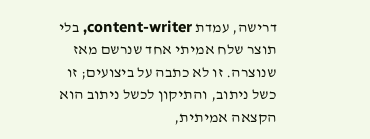דרישה, עמדת content-writer, בלי תוצר שלח אמיתי אחד שנרשם מאז שנוצרה. זו לא כתבה על ביצועים; זו כשל ניתוב, והתיקון לכשל ניתוב הוא הקצאה אמיתית,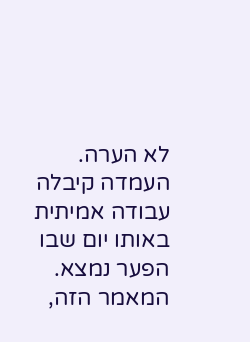לא הערה. העמדה קיבלה עבודה אמיתית באותו יום שבו הפער נמצא. המאמר הזה,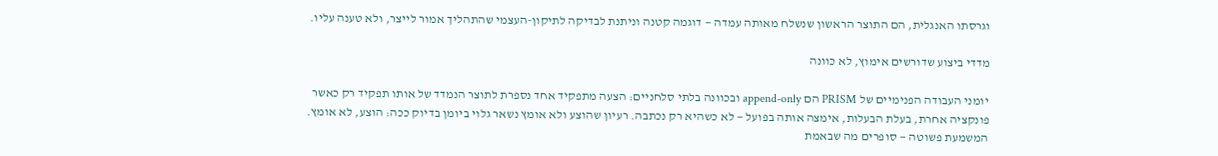וגרסתו האנגלית, הם התוצר הראשון שנשלח מאותה עמדה — דוגמה קטנה וניתנת לבדיקה לתיקון-העצמי שהתהליך אמור לייצר, ולא טענה עליו.

מדדי ביצוע שדורשים אימוץ, לא כוונה

יומני העבודה הפנימיים של PRISM הם append-only ובכוונה בלתי סלחניים: הצעה מתפקיד אחד נספרת לתוצר הנמדד של אותו תפקיד רק כאשר פונקציה אחרת, בעלת הבעלות, אימצה אותה בפועל — לא כשהיא רק נכתבה. רעיון שהוצע ולא אומץ נשאר גלוי ביומן בדיוק ככה: הוצע, לא אומץ. המשמעת פשוטה — סופרים מה שבאמת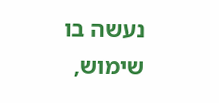נעשה בו שימוש,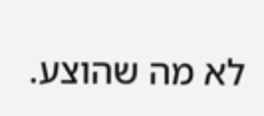לא מה שהוצע.